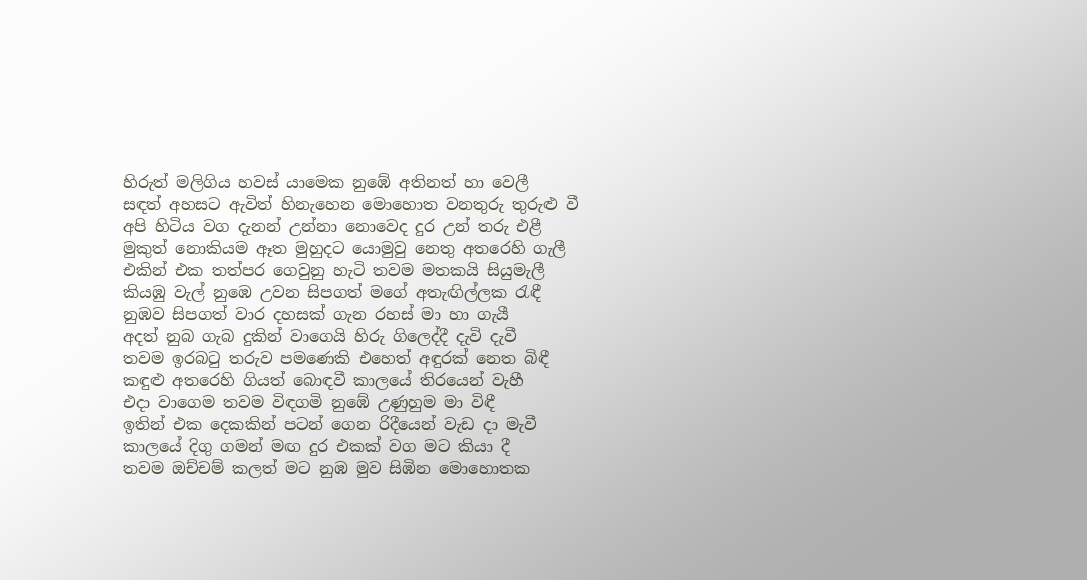හිරුත් මලිගිය හවස් යාමෙක නුඹේ අතිනත් හා වෙලී
සඳත් අහසට ඇවිත් හිනැහෙන මොහොත වනතුරු තුරුළු වී
අපි හිටිය වග දැනන් උන්නා නොවෙද දුර උන් තරු එළී
මුකුත් නොකියම ඈත මුහුදට යොමුවු නෙතු අතරෙහි ගැලී
එකින් එක තත්පර ගෙවුනු හැටි තවම මතකයි සියුමැලී
කියඹු වැල් නුඹෙ උවන සිපගත් මගේ අතැඟිල්ලක රැඳී
නුඹව සිපගත් වාර දහසක් ගැන රහස් මා හා ගැයී
අදත් නුබ ගැබ දුකින් වාගෙයි හිරු ගිලෙද්දී දැවි දැවී
තවම ඉරබටු තරුව පමණෙකි එහෙත් අඳුරක් නෙත බිඳී
කඳුළු අතරෙහි ගියත් බොඳවී කාලයේ තිරයෙන් වැහී
එදා වාගෙම තවම විඳගමි නුඹේ උණුහුම මා විඳී
ඉතින් එක දෙකකින් පටන් ගෙන රිදීයෙන් වැඩ දා මැවී
කාලයේ දිගු ගමන් මඟ දුර එකක් වග මට කියා දී
තවම ඔච්චම් කලත් මට නුඹ මුව සිඹින මොහොතක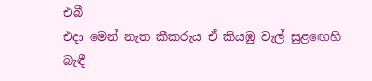එබී
එදා මෙන් නැත කීකරුය ඒ කියඹු වැල් සුළඟෙහි බැඳී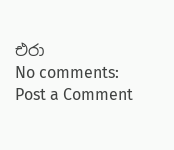එරා
No comments:
Post a Comment